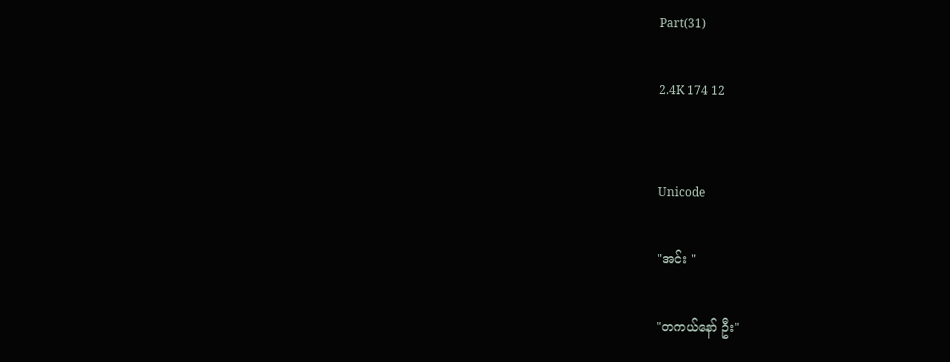Part(31)

2.4K 174 12


Unicode

"အင်း "

"တကယ်နော် ဦး"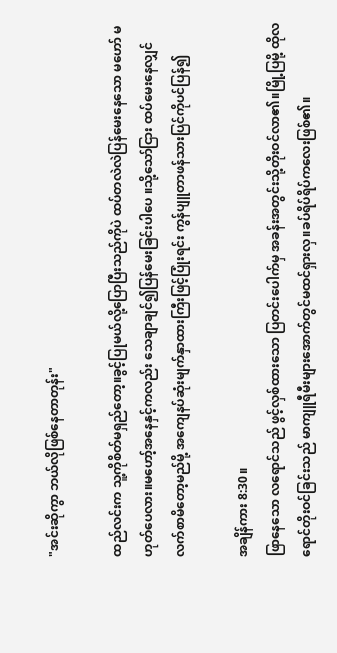"အင်းဆိုကွာ ဘယ်လိုဖြစ်နေတာတုန်း"

ထည်လင်းက သူ့ကိုစိတ်မရှည်တော့။ခွင့်ပြုမယ်လို့ပြောပြီးသည်ကိုပဲ ထပ်တလဲလဲပြန်မေးနေသော မဟော် မဟုတ်ပေလား။မဟော့်အနေနှင့်ကလည်း သေချာချင်၍ပြန်မေးခြင်းပါပေ ။သို့သော်ငြား ထပ်မေးနေလျှင် လက်စာမိတော့မည်မို့ အကျေနပ်ဆုံးမျက်နှာထားကြီးဖြင့်ပြုံးရင်း ကွန်ပျူတာဖန်သားပြင်ကိုပင်ပြန်၍

အချိန်ကား 8:30။
ဖြာနေသော လရောင်သည် ဖွင့်လှစ်ထားသော ပြတင်းပေါက်မှ အခန်းအတွင်းသို့တိုးဝင်လာ၏။မြို့ပြမို့ ထိုလရောင်တိုးဝင်ခြင်းသည် မာကျူရီမီးများအောက်တွင်မထင်ရှားလှ။ခပ်ရိပ်ရိပ်ကလေးဖြစ်၏။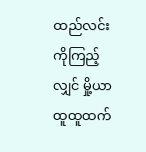ထည်လင်းကိုကြည့်လျှင် မှို့ယာထူထူထက်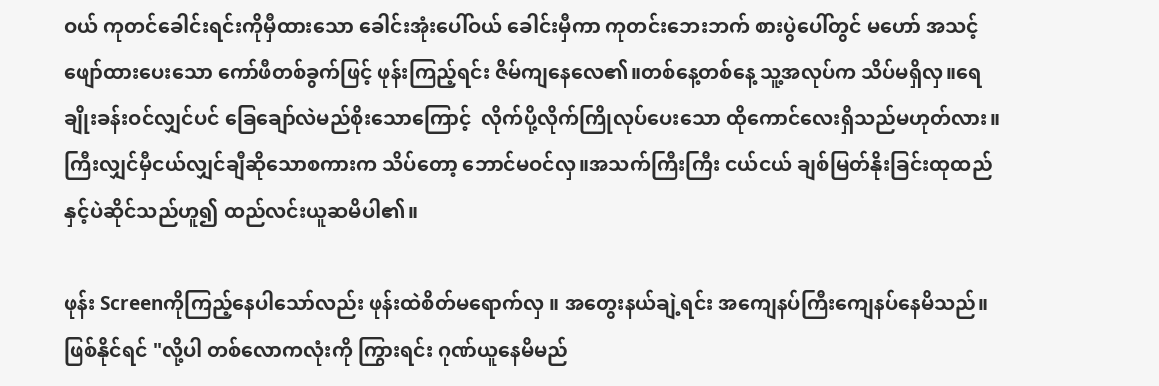ဝယ် ကုတင်ခေါင်းရင်းကိုမှီထားသော ခေါင်းအုံးပေါ်ဝယ် ခေါင်းမှီကာ ကုတင်းဘေးဘက် စားပွဲပေါ်တွင် မဟော် အသင့်ဖျော်ထားပေးသော ကော်ဖီတစ်ခွက်ဖြင့် ဖုန်းကြည့်ရင်း ဇိမ်ကျနေလေ၏။တစ်နေ့တစ်နေ့ သူ့အလုပ်က သိပ်မရှိလှ။ရေချိုးခန်းဝင်လျှင်ပင် ခြေချော်လဲမည်စိုးသောကြောင့်  လိုက်ပို့လိုက်ကြိုလုပ်ပေးသော ထိုကောင်လေးရှိသည်မဟုတ်လား။ကြီးလျှင်မှီငယ်လျှင်ချီဆိုသောစကားက သိပ်တော့ ဘောင်မဝင်လှ။အသက်ကြီးကြီး ငယ်ငယ် ချစ်မြတ်နိုးခြင်းထုထည်နှင့်ပဲဆိုင်သည်ဟူ၍ ထည်လင်းယူဆမိပါ၏။

ဖုန်း Screenကိုကြည့်နေပါသော်လည်း ဖုန်းထဲစိတ်မရောက်လှ ။ အတွေးနယ်ချဲ့ရင်း အကျေနပ်ကြီးကျေနပ်နေမိသည်။ဖြစ်နိုင်ရင် "လို့ပါ တစ်လောကလုံးကို ကြွားရင်း ဂုဏ်ယူနေမိမည်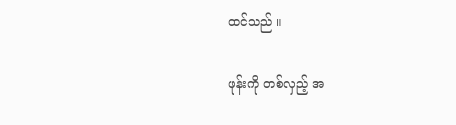ထင်သည် ။

ဖုန်းကို တစ်လှည့် အ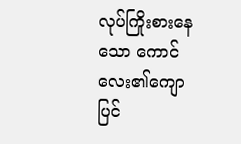လုပ်ကြိုးစားနေသော ကောင်လေး၏ကျောပြင်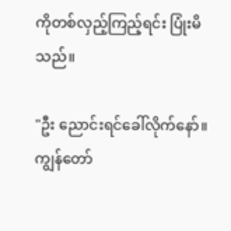ကိုတစ်လှည့်ကြည့်ရင်း ပြုံးမိသည်။

"ဦး ညောင်းရင်ခေါ်လိုက်နော်။ကျွန်တော်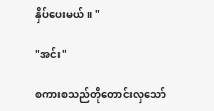နှိပ်ပေးမယ်။ "

"အင်း"

စကားစသည်တိုတောင်းလှသော်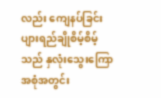လည်း ကျေနပ်ခြင်းပျားရည်ချိုစိမ့်စိမ့်သည် နှလုံးသွေးကြောအစုံအတွင်း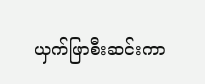ယှက်ဖြာစီးဆင်းကာ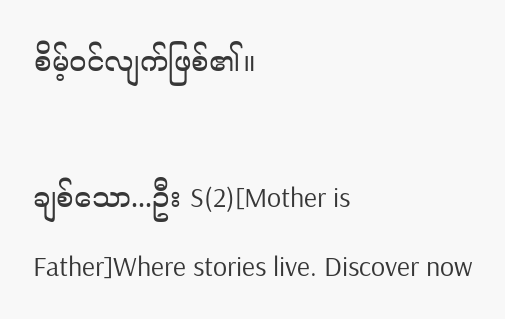စိမ့်ဝင်လျက်ဖြစ်၏။

ချစ်သော...ဦး S(2)[Mother is Father]Where stories live. Discover now